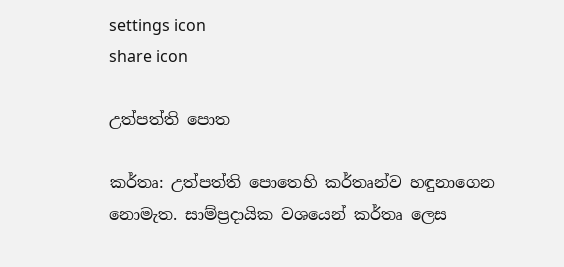settings icon
share icon

උත්පත්ති පොත

කර්තෘ: උත්පත්ති පොතෙහි කර්තෘන්ව හඳුනාගෙන නොමැත. සාම්ප්‍රදායික වශයෙන් කර්තෘ ලෙස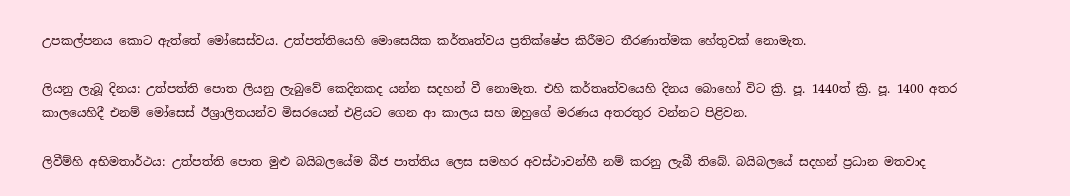උපකල්පනය කොට ඇත්තේ මෝසෙස්වය. උත්පත්තියෙහි මොසෙයික කර්තෘත්වය ප්‍රතික්ෂේප කිරීමට තීරණාත්මක හේතුවක් නොමැත.

ලියනු ලැබූ දිනය: උත්පත්ති පොත ලියනු ලැබුවේ කෙදිනකද යන්න සදහන් වී නොමැත. එහි කර්තෘත්වයෙහි දිනය බොහෝ විට ක්‍රි. පූ. 1440ත් ක්‍රි. පූ. 1400 අතර කාලයෙහිදී එනම් මෝසෙස් ඊශ්‍රාලිතයන්ව මිසරයෙන් එළියට ගෙන ආ කාලය සහ ඔහුගේ මරණය අතරතුර වන්නට පිළිවන.

ලිවීම්හි අභිමතාර්ථය: උත්පත්ති පොත මුළු බයිබලයේම බීජ පාත්තිය ලෙස සමහර අවස්ථාවන්හී නම් කරනු ලැබී තිබේ. බයිබලයේ සදහන් ප්‍රධාන මතවාද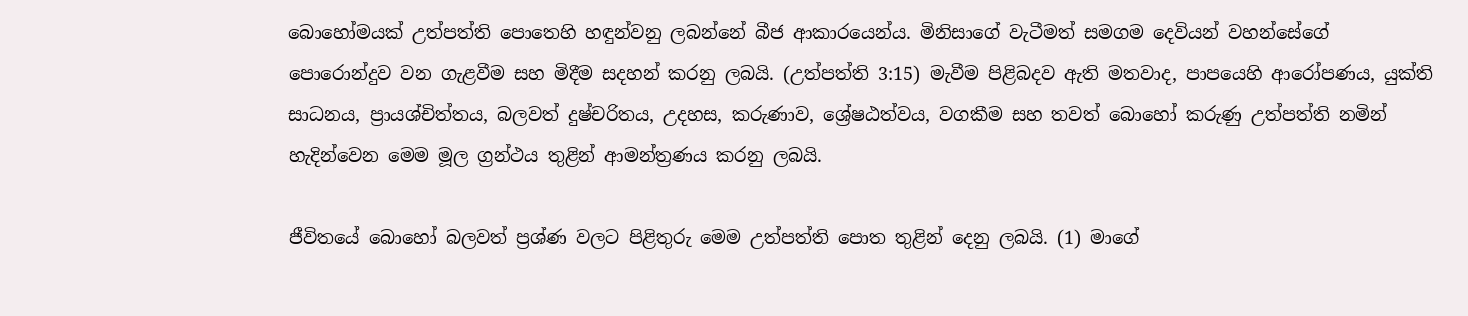බොහෝමයක් උත්පත්ති පොතෙහි හඳුන්වනු ලබන්නේ බීජ ආකාරයෙන්ය. මිනිසාගේ වැටීමත් සමගම දෙවියන් වහන්සේගේ පොරොන්දුව වන ගැළවීම සහ මිදීම සදහන් කරනු ලබයි. (උත්පත්ති 3:15) මැවීම පිළිබදව ඇති මතවාද, පාපයෙහි ආරෝපණය, යුක්ති සාධනය, ප්‍රායශ්චිත්තය, බලවත් දුෂ්චරිතය, උදහස, කරුණාව, ශ්‍රේෂඨත්වය, වගකීම සහ තවත් බොහෝ කරුණු උත්පත්ති නමින් හැදින්වෙන මෙම මූල ග්‍රන්ථය තුළින් ආමන්ත්‍රණය කරනු ලබයි.

ජීවිතයේ බොහෝ බලවත් ප්‍රශ්ණ වලට පිළිතුරු මෙම උත්පත්ති පොත තුළින් දෙනු ලබයි. (1) මාගේ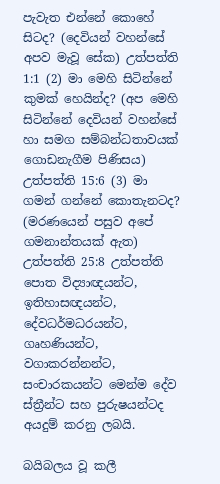පැවැත එන්නේ කොහේ සිටද? (දෙවියන් වහන්සේ අපව මැවූ සේක) උත්පත්ති 1:1 (2) මා මෙහි සිටින්නේ කුමක් හෙයින්ද? (අප මෙහි සිටින්නේ දෙවියන් වහන්සේ හා සමග සම්බන්ධතාවයක් ගොඩනැගීම පිණිසය) උත්පත්ති 15:6 (3) මා ගමන් ගන්නේ කොතැනටද? (මරණයෙන් පසුව අපේ ගමනාන්තයක් ඇත) උත්පත්ති 25:8 උත්පත්ති පොත විද්‍යාඥයන්ට, ඉතිහාසඥයන්ට, දේවධර්මධරයන්ට, ගෘහණියන්ට, වගාකරන්නන්ට, සංචාරකයන්ට මෙන්ම දේව ස්ත්‍රීන්ට සහ පුරුෂයන්ටද අයදුම් කරනු ලබයි.

බයිබලය වූ කලී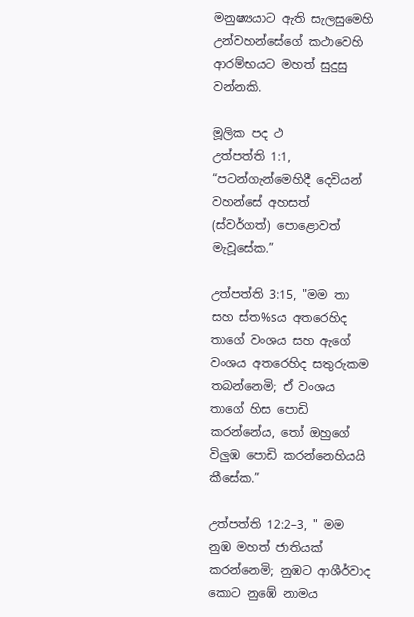මනුෂ්‍යයාට ඇති සැලසුමෙහි උන්වහන්සේගේ කථාවෙහි ආරම්භයට මහත් සුදුසු වන්නකි.

මූලික පද ථ
උත්පත්ති 1:1, “පටන්ගැන්මෙහිදී දෙවියන් වහන්සේ අහසත් (ස්වර්ගත්) පොළොවත් මැවූසේක.”

උත්පත්ති 3:15, "මම තා සහ ස්ත%sය අතරෙහිද තාගේ වංශය සහ ඇගේ වංශය අතරෙහිද සතුරුකම තබන්නෙමි; ඒ වංශය තාගේ හිස පොඩි කරන්නේය, තෝ ඔහුගේ විලුඹ පොඩි කරන්නෙහියයි කීසේක.”

උත්පත්ති 12:2–3, " මම නුඹ මහත් ජාතියක් කරන්නෙමි; නුඹට ආශීර්වාද කොට නුඹේ නාමය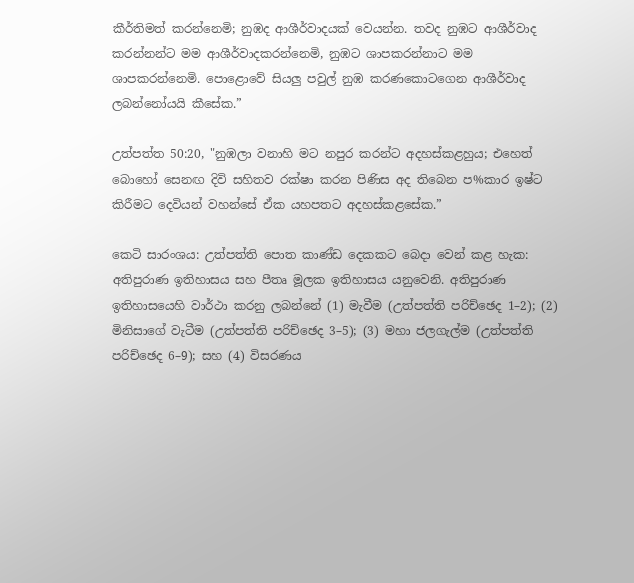කීර්තිමත් කරන්නෙමි; නුඹද ආශීර්වාදයක් වෙයන්න. තවද නුඹට ආශීර්වාද කරන්නන්ට මම ආශීර්වාදකරන්නෙමි, නුඹට ශාපකරන්නාට මම ශාපකරන්නෙමි. පොළොවේ සියලු පවුල් නුඹ කරණකොටගෙන ආශීර්වාද ලබන්නෝයයි කීසේක.”

උත්පත්ත 50:20, "නුඹලා වනාහි මට නපුර කරන්ට අදහස්කළහුය; එහෙත් බොහෝ සෙනඟ දිවි සහිතව රක්ෂා කරන පිණිස අද තිබෙන ප%කාර ඉෂ්ට කිරීමට දෙවියන් වහන්සේ ඒක යහපතට අදහස්කළසේක.”

කෙටි සාරංශය: උත්පත්ති පොත කාණ්ඩ දෙකකට බෙදා වෙන් කළ හැක: අතිපුරාණ ඉතිහාසය සහ පීතෘ මූලක ඉතිහාසය යනුවෙනි. අතිපුරාණ ඉතිහාසයෙහි වාර්ථා කරනු ලබන්නේ (1) මැවීම (උත්පත්ති පරිච්ඡෙද 1–2); (2) මිනිසාගේ වැටීම (උත්පත්ති පරිච්ඡෙද 3–5); (3) මහා ජලගැල්ම (උත්පත්ති පරිච්ඡෙද 6–9); සහ (4) විසරණය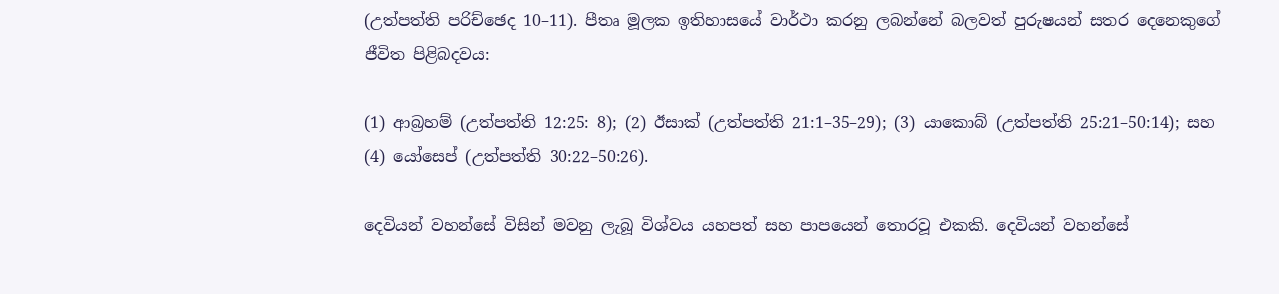(උත්පත්ති පරිච්ඡෙද 10–11). පීතෘ මූලක ඉතිහාසයේ වාර්ථා කරනු ලබන්නේ බලවත් පුරුෂයන් සතර දෙනෙකුගේ ජීවිත පිළිබදවය:

(1) ආබ්‍රහම් (උත්පත්ති 12:25: 8); (2) ඊසාක් (උත්පත්ති 21:1–35–29); (3) යාකොබ් (උත්පත්ති 25:21–50:14); සහ (4) යෝසෙප් (උත්පත්ති 30:22–50:26).

දෙවියන් වහන්සේ විසින් මවනු ලැබූ විශ්වය යහපත් සහ පාපයෙන් තොරවූ එකකි. දෙවියන් වහන්සේ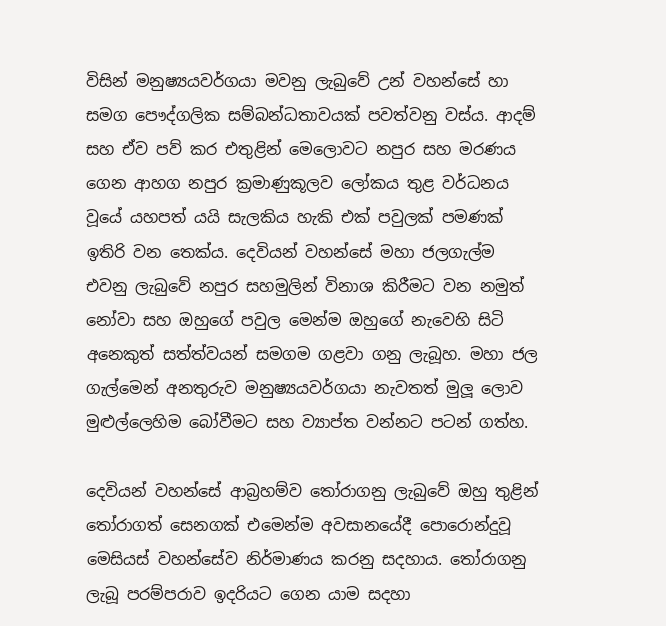විසින් මනුෂ්‍යයවර්ගයා මවනු ලැබුවේ උන් වහන්සේ හා සමග පෞද්ගලික සම්බන්ධතාවයක් පවත්වනු වස්ය. ආදම් සහ ඒව පව් කර එතුළින් මෙලොවට නපුර සහ මරණය ගෙන ආහග නපුර ක්‍රමාණුකූලව ලෝකය තුළ වර්ධනය වූයේ යහපත් යයි සැලකිය හැකි එක් පවුලක් පමණක් ඉතිරි වන තෙක්ය. දෙවියන් වහන්සේ මහා ජලගැල්ම එවනු ලැබුවේ නපුර සහමුලින් විනාශ කිරීමට වන නමුත් නෝවා සහ ඔහුගේ පවුල මෙන්ම ඔහුගේ නැවෙහි සිටි අනෙකුත් සත්ත්වයන් සමගම ගළවා ගනු ලැබූහ. මහා ජල ගැල්මෙන් අනතුරුව මනුෂ්‍යයවර්ගයා නැවතත් මුලූ ලොව මුළුල්ලෙහිම බෝවීමට සහ ව්‍යාප්ත වන්නට පටන් ගත්හ.

දෙවියන් වහන්සේ ආබ්‍රහම්ව තෝරාගනු ලැබුවේ ඔහු තුළින් තෝරාගත් සෙනගක් එමෙන්ම අවසානයේදී පොරොන්දුවූ මෙසියස් වහන්සේව නිර්මාණය කරනු සදහාය. තෝරාගනු ලැබූ පරම්පරාව ඉදරියට ගෙන යාම සදහා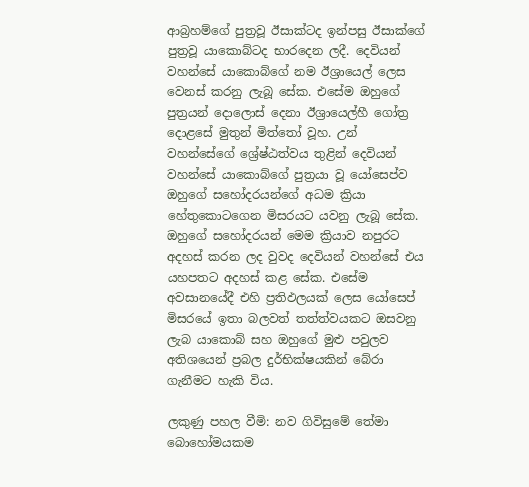ආබ්‍රහම්ගේ පුත්‍රවූ ඊසාක්ටද ඉන්පසු ඊසාක්ගේ පුත්‍රවූ යාකොබ්ටද භාරදෙන ලදී. දෙවියන් වහන්සේ යාකොබ්ගේ නම ඊශ්‍රායෙල් ලෙස වෙනස් කරනු ලැබූ සේක. එසේම ඔහුගේ පුත්‍රයන් දොලොස් දෙනා ඊශ්‍රායෙල්හී ගෝත්‍ර දොළසේ මුතුන් මිත්තෝ වූහ. උන් වහන්සේගේ ශ්‍රේෂ්ඨත්වය තුළින් දෙවියන් වහන්සේ යාකොබ්ගේ පුත්‍රයා වූ යෝසෙප්ව ඔහුගේ සහෝදරයන්ගේ අධම ක්‍රියා හේතුකොටගෙන මිසරයට යවනු ලැබූ සේක. ඔහුගේ සහෝදරයන් මෙම ක්‍රියාව නපුරට අදහස් කරන ලද වුවද දෙවියන් වහන්සේ එය යහපතට අදහස් කළ සේක. එසේම අවසානයේදී එහි ප්‍රතිඵලයක් ලෙස යෝසෙප් මිසරයේ ඉතා බලවත් තත්ත්වයකට ඔසවනු ලැබ යාකොබ් සහ ඔහුගේ මුළු පවුලව අතිශයෙන් ප්‍රබල දුර්භික්ෂයකින් බේරා ගැනීමට හැකි විය.

ලකුණු පහල වීමි: නව ගිවිසුමේ තේමා බොහෝමයකම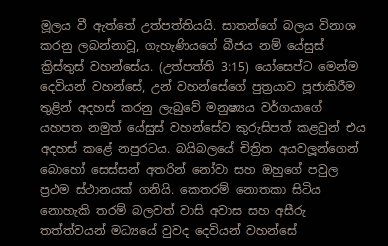මූලය වී ඇත්තේ උත්පත්තියයි. සාතන්ගේ බලය විනාශ කරනු ලබන්නාවූ, ගැහැණියගේ බීජය නම් යේසුස් ක්‍රිස්තුස් වහන්සේය. (උත්පත්ති 3:15) යෝසෙප්ට මෙන්ම දෙවියන් වහන්සේ, උන් වහන්සේගේ පුත්‍රයාව පූජාකිරීම තුළින් අදහස් කරනු ලැබුවේ මනුෂ්‍යය වර්ගයාගේ යහපත නමුත් යේසුස් වහන්සේව කුරුසිපත් කළවුන් එය අදහස් කළේ නපුරටය. බයිබලයේ චිත්‍රිත අයවලූන්ගෙන් බොහෝ සෙස්සන් අතරින් නෝවා සහ ඔහුගේ පවුල ප්‍රථම ස්ථානයක් ගනියි. කෙතරම් නොතකා සිටිය නොහැකි තරම් බලවත් වාසි අවාස සහ අසීරු තත්ත්වයන් මධ්‍යයේ වුවද දෙවියන් වහන්සේ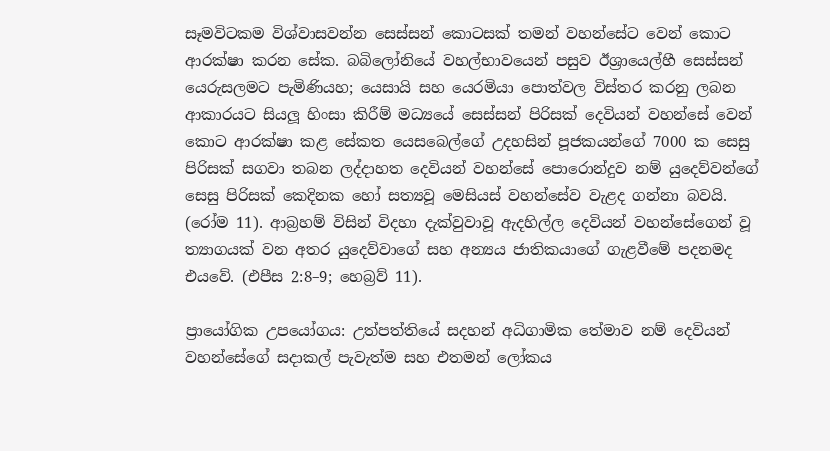සෑමවිටකම විශ්වාසවන්න සෙස්සන් කොටසක් තමන් වහන්සේට වෙන් කොට ආරක්ෂා කරන සේක. බබිලෝනියේ වහල්භාවයෙන් පසුව ඊශ්‍රායෙල්හී සෙස්සන් යෙරුසලමට පැමිණියහ; යෙසායි සහ යෙරමියා පොත්වල විස්තර කරනු ලබන ආකාරයට සියලූ හිංසා කිරීම් මධ්‍යයේ සෙස්සන් පිරිසක් දෙවියන් වහන්සේ වෙන් කොට ආරක්ෂා කළ සේකත යෙසබෙල්ගේ උදහසින් පූජකයන්ගේ 7000 ක සෙසු පිරිසක් සගවා තබන ලද්දාහත දෙවියන් වහන්සේ පොරොන්දුව නම් යුදෙව්වන්ගේ සෙසු පිරිසක් කෙදිනක හෝ සත්‍යවූ මෙසියස් වහන්සේව වැළද ගන්නා බවයි. (රෝම 11). ආබ්‍රහම් විසින් විදහා දැක්වුවාවූ ඇදහිල්ල දෙවියන් වහන්සේගෙන් වූ ත්‍යාගයක් වන අතර යුදෙව්වාගේ සහ අන්‍යය ජාතිකයාගේ ගැළවීමේ පදනමද එයවේ. (එපීස 2:8–9; හෙබ්‍රව් 11).

ප්‍රායෝගික උපයෝගය: උත්පත්තියේ සදහන් අධිගාමික තේමාව නම් දෙවියන් වහන්සේගේ සදාකල් පැවැත්ම සහ එතමන් ලෝකය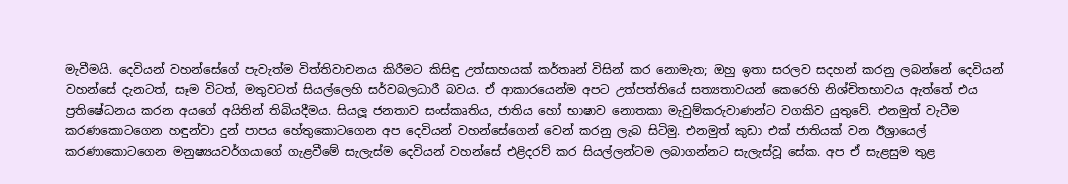මැවීමයි. දෙවියන් වහන්සේගේ පැවැත්ම විත්තිවාචනය කිරීමට කිසිඳු උත්සාහයක් කර්තෘන් විසින් කර නොමැත; ඔහු ඉතා සරලව සදහන් කරනු ලබන්නේ දෙවියන් වහන්සේ දැනටත්, සෑම විටත්, මතුවටත් සියල්ලෙහි සර්වබලධාරී බවය. ඒ ආකාරයෙන්ම අපට උත්පත්තියේ සත්‍යතාවයන් කෙරෙහි නිශ්චිතභාවය ඇත්තේ එය ප්‍රතිෂේධනය කරන අයගේ අයිතින් තිබියදීමය. සියලූ ජනතාව සංස්කෘතිය, ජාතිය හෝ භාෂාව නොතකා මැවුම්කරුවාණන්ට වගකිව යුතුවේ. එනමුත් වැටීම කරණකොටගෙන හඳුන්වා දුන් පාපය හේතුකොටගෙන අප දෙවියන් වහන්සේගෙන් වෙන් කරනු ලැබ සිටිමු. එනමුත් කුඩා එක් ජාතියක් වන ඊශ්‍රායෙල් කරණාකොටගෙන මනුෂ්‍යයවර්ගයාගේ ගැළවීමේ සැලැස්ම දෙවියන් වහන්සේ එළිදරව් කර සියල්ලන්ටම ලබාගන්නට සැලැස්වූ සේක. අප ඒ සැළසුම තුළ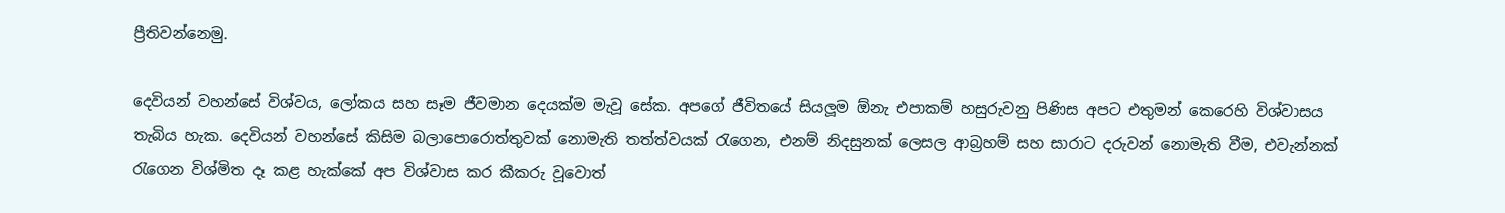ප්‍රීතිවන්නෙමු.

දෙවියන් වහන්සේ විශ්වය, ලෝකය සහ සෑම ජීවමාන දෙයක්ම මැවූ සේක. අපගේ ජීවිතයේ සියලූම ඕනැ එපාකම් හසුරුවනු පිණිස අපට එතුමන් කෙරෙහි විශ්වාසය තැබිය හැක. දෙවියන් වහන්සේ කිසිම බලාපොරොත්තුවක් නොමැති තත්ත්වයක් රැගෙන, එනම් නිදසුනක් ලෙසල ආබ්‍රහම් සහ සාරාට දරුවන් නොමැති වීම, එවැන්නක් රැගෙන විශ්මිත දෑ කළ හැක්කේ අප විශ්වාස කර කීකරු වූවොත්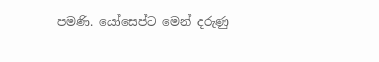පමණි. යෝසෙප්ට මෙන් දරුණු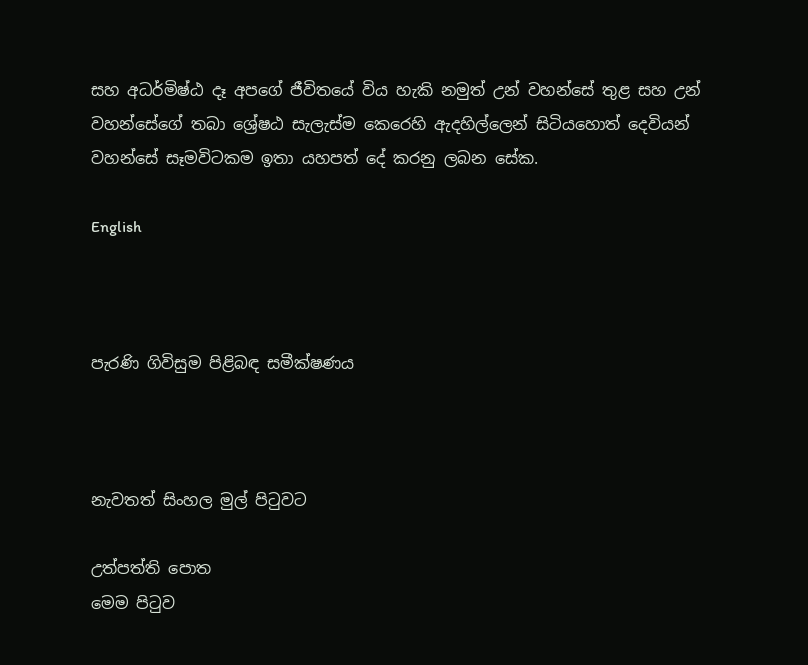සහ අධර්මිෂ්ඨ දෑ අපගේ ජීවිතයේ විය හැකි නමුත් උන් වහන්සේ තුළ සහ උන් වහන්සේගේ තබා ශ්‍රේෂඨ සැලැස්ම කෙරෙහි ඇදහිල්ලෙන් සිටියහොත් දෙවියන් වහන්සේ සෑමවිටකම ඉතා යහපත් දේ කරනු ලබන සේක.

English



පැරණි ගිවිසුම පිළිබඳ සමීක්ෂණය



නැවතත් සිංහල මුල් පිටුවට

උත්පත්ති පොත
මෙම පිටුව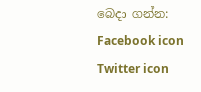බෙදා ගන්න: Facebook icon Twitter icon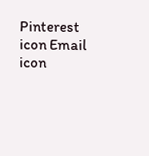Pinterest icon Email icon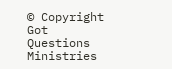© Copyright Got Questions Ministries